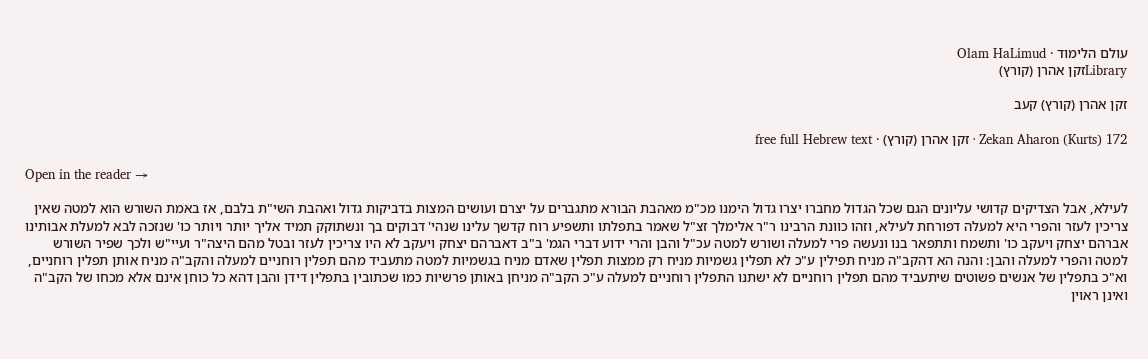עולם הלימוד · Olam HaLimud
Libraryזקן אהרן (קורץ)

זקן אהרן (קורץ) קעב

Zekan Aharon (Kurts) 172 · זקן אהרן (קורץ) · free full Hebrew text

Open in the reader →

לעילא, אבל הצדיקים קדושי עליונים הגם שכל הגדול מחברו יצרו גדול הימנו מכ"מ מאהבת הבורא מתגברים על יצרם ועושים המצות בדביקות גדול ואהבת השי"ת בלבם, אז באמת השורש הוא למטה שאין צריכין לעזר והפרי היא למעלה דפורחת לעילא, וזהו כוונת הרבינו ר"ר אלימלך זצ"ל שאמר בתפלתו ותשפיע רוח קדשך עלינו שנהי' דבוקים בך ונשתוקק תמיד אליך יותר ויותר כו' שנזכה לבא למעלת אבותינו אברהם יצחק ויעקב כו' ותשמח ותתפאר בנו ונעשה פרי למעלה ושורש למטה עכ"ל והבן והרי ידוע דברי הגמ' ב"ב דאברהם יצחק ויעקב לא היו צריכין לעזר ובטל מהם היצה"ר ועיי"ש ולכך שפיר השורש למטה והפרי למעלה והבן: והנה הא דהקב"ה מניח תפילין ע"כ לא תפלין גשמיות מניח רק ממצות תפלין שאדם מניח בגשמיות למטה מתעביד מהם תפלין רוחניים למעלה והקב"ה מניח אותן תפלין רוחניים, וא"כ בתפלין של אנשים פשוטים שיתעביד מהם תפלין רוחניים לא ישתנו התפלין רוחניים למעלה ע"כ הקב"ה מניחן באותן פרשיות כמו שכתובין בתפלין דידן והבן דהא כל כוחן אינם אלא מכחו של הקב"ה ואינן ראוין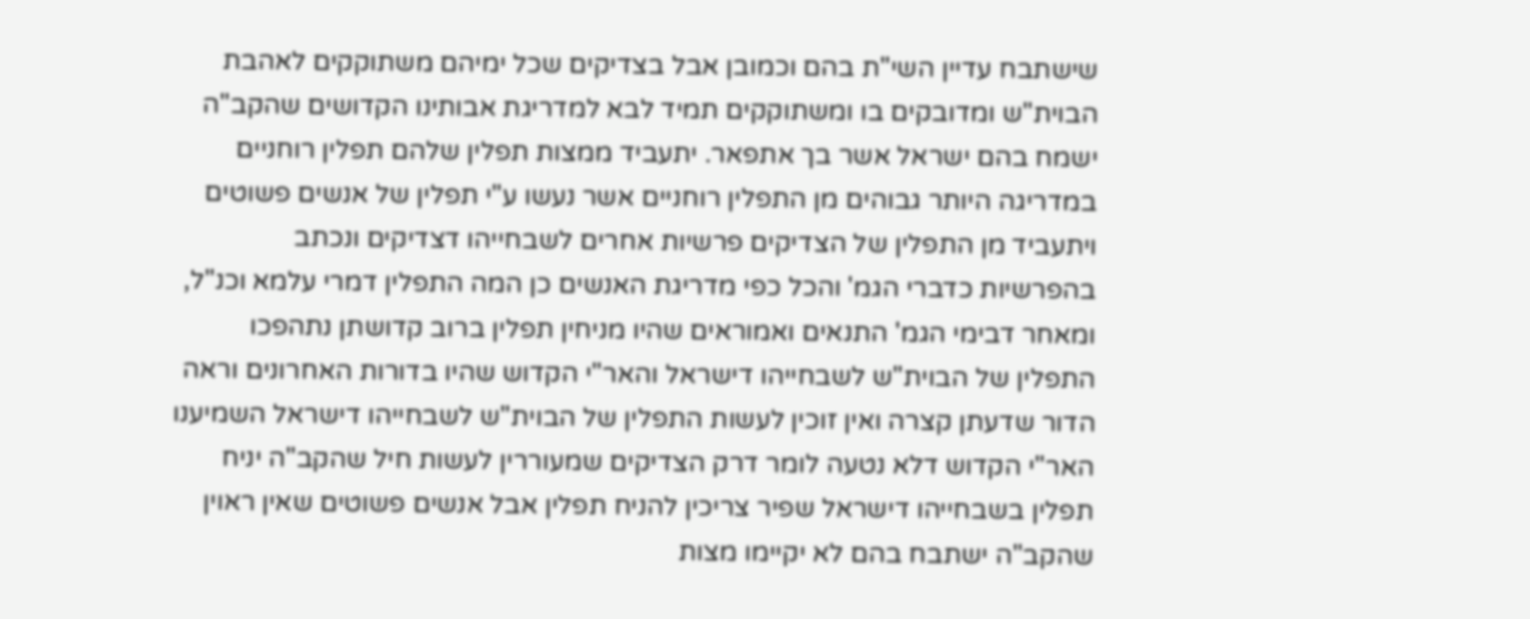שישתבח עדיין השי"ת בהם וכמובן אבל בצדיקים שכל ימיהם משתוקקים לאהבת הבוית"ש ומדובקים בו ומשתוקקים תמיד לבא למדריגת אבותינו הקדושים שהקב"ה ישמח בהם ישראל אשר בך אתפאר. יתעביד ממצות תפלין שלהם תפלין רוחניים במדריגה היותר גבוהים מן התפלין רוחניים אשר נעשו ע"י תפלין של אנשים פשוטים ויתעביד מן התפלין של הצדיקים פרשיות אחרים לשבחייהו דצדיקים ונכתב בהפרשיות כדברי הגמ' והכל כפי מדריגת האנשים כן המה התפלין דמרי עלמא וכנ"ל, ומאחר דבימי הגמ' התנאים ואמוראים שהיו מניחין תפלין ברוב קדושתן נתהפכו התפלין של הבוית"ש לשבחייהו דישראל והאר"י הקדוש שהיו בדורות האחרונים וראה הדור שדעתן קצרה ואין זוכין לעשות התפלין של הבוית"ש לשבחייהו דישראל השמיענו האר"י הקדוש דלא נטעה לומר דרק הצדיקים שמעוררין לעשות חיל שהקב"ה יניח תפלין בשבחייהו דישראל שפיר צריכין להניח תפלין אבל אנשים פשוטים שאין ראוין שהקב"ה ישתבח בהם לא יקיימו מצות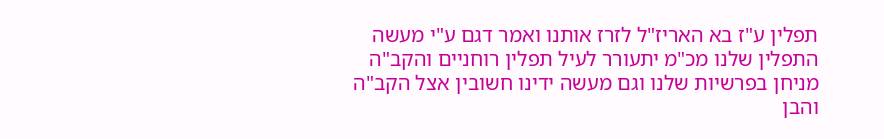תפלין ע"ז בא האריז"ל לזרז אותנו ואמר דגם ע"י מעשה התפלין שלנו מכ"מ יתעורר לעיל תפלין רוחניים והקב"ה מניחן בפרשיות שלנו וגם מעשה ידינו חשובין אצל הקב"ה והבן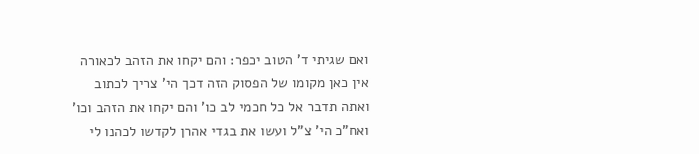ואם שגיתי ד' הטוב יכפר: והם יקחו את הזהב לכאורה אין כאן מקומו של הפסוק הזה דכך הי' צריך לכתוב ואתה תדבר אל כל חכמי לב כו' והם יקחו את הזהב וכו' ואח"כ הי' צ"ל ועשו את בגדי אהרן לקדשו לכהנו לי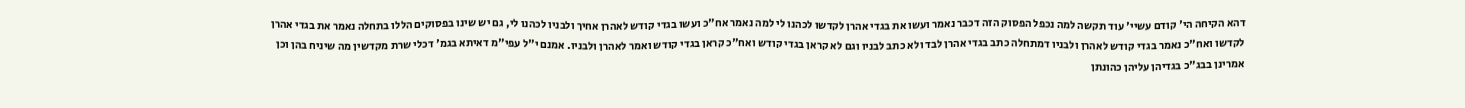דהא הקיחה הי' קודם עשיי' עוד תקשה למה נכפל הפסוק הזה דכבר נאמר ועשו את בגדי אהרן לקדשו לכהנו לי למה נאמר אח"כ ועשו בגדי קודש לאהרן אחיך ולבניו לכהנו לי, גם יש שינו בפסוקים הללו בתחלה נאמר את בגדי אהרן לקדשו ואח"כ נאמר בגדי קודש לאהרן ולבניו דמתחלה כתב בגדי אהרן לבד ולא כתב לבניו וגם לא קראן בגדי קודש ואח"כ קראן בגדי קודש ואמר לאהרן ולבניו. אמנם י"ל עפי"מ דאיתא בגמ' דכלי שרת מקדשין מה שיניח בהן וכן אמרינן בבג"כ בגדיהן עליהן כהונתן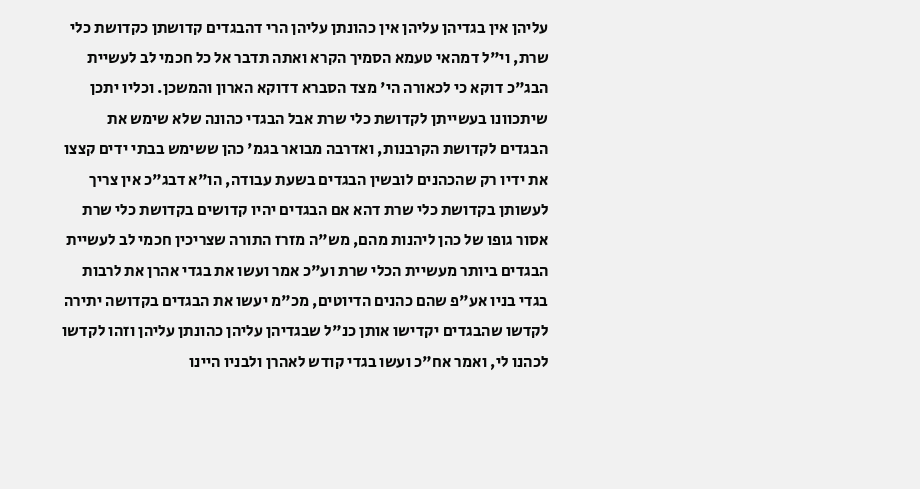עליהן אין בגדיהן עליהן אין כהונתן עליהן הרי דהבגדים קדושתן כקדושת כלי שרת, וי"ל דמהאי טעמא הסמיך הקרא ואתה תדבר אל כל חכמי לב לעשיית הבג"כ דוקא כי לכאורה הי' מצד הסברא דדוקא הארון והמשכן. וכליו יתכן שיתכוונו בעשייתן לקדושת כלי שרת אבל הבגדי כהונה שלא שימש את הבגדים לקדושת הקרבנות, ואדרבה מבואר בגמ' כהן ששימש בבתי ידים קצצו את ידיו רק שהכהנים לובשין הבגדים בשעת עבודה, הו"א דבג"כ אין צריך לעשותן בקדושת כלי שרת דהא אם הבגדים יהיו קדושים בקדושת כלי שרת אסור גופו של כהן ליהנות מהם, מש"ה מזרז התורה שצריכין חכמי לב לעשיית הבגדים ביותר מעשיית הכלי שרת וע"כ אמר ועשו את בגדי אהרן את לרבות בגדי בניו אע"פ שהם כהנים הדיוטים, מכ"מ יעשו את הבגדים בקדושה יתירה לקדשו שהבגדים יקדישו אותן כנ"ל שבגדיהן עליהן כהונתן עליהן וזהו לקדשו לכהנו לי, ואמר אח"כ ועשו בגדי קודש לאהרן ולבניו היינו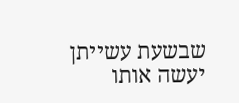שבשעת עשייתן יעשה אותו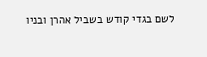לשם בגדי קודש בשביל אהרן ובניו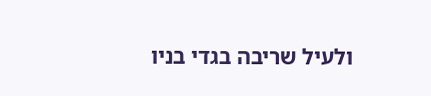ולעיל שריבה בגדי בניו